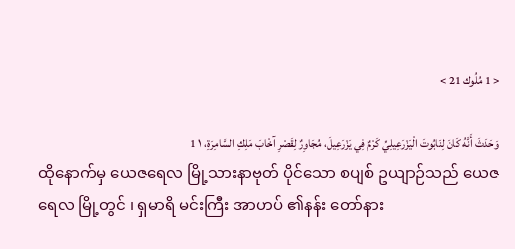< 1 مُلُوك 21 >

وَحَدَثَ أَنَّهُ كَانَ لِنَابُوتَ الْيَزْرَعِيلِيِّ كَرْمٌ فِي يَزْرَعِيلَ، مُجَاوِرٌ لِقَصْرِ آخْابَ مَلِكِ السَّامِرَةِ، ١ 1
ထိုနောက်မှ ယေဇရေလ မြို့သားနာဗုတ် ပိုင်သော စပျစ် ဥယျာဉ်သည် ယေဇရေလ မြို့တွင် ၊ ရှမာရိ မင်းကြီး အာဟပ် ၏နန်း တော်နား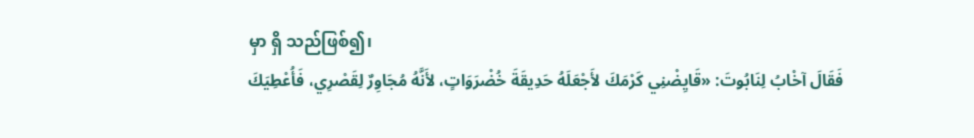မှာ ရှိ သည်ဖြစ်၍၊
فَقَالَ آخْابُ لِنَابُوتَ: «قَايِضْنِي كَرْمَكَ لأَجْعَلَهُ حَدِيقَةَ خُضْرَوَاتٍ، لأَنَّهُ مُجَاوِرٌ لِقَصْرِي، فَأُعْطِيَكَ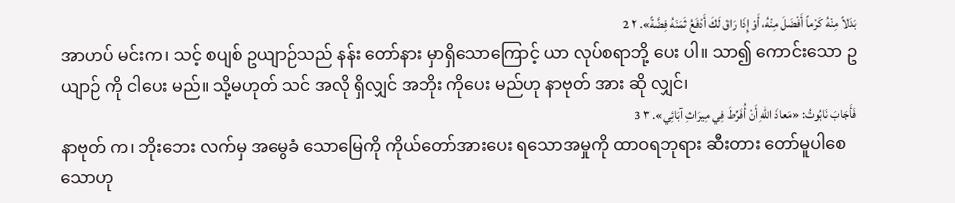بَدَلاً مِنْهُ كَرْماً أَفْضَلَ مِنْهُ، أَوْ إِذَا رَاقَ لَكَ أَدْفَعُ ثَمَنَهُ فِضَّةً». ٢ 2
အာဟပ် မင်းက၊ သင့် စပျစ် ဥယျာဉ်သည် နန်း တော်နား မှာရှိသောကြောင့် ယာ လုပ်စရာဘို့ ပေး ပါ။ သာ၍ ကောင်းသော ဥယျာဉ် ကို ငါပေး မည်။ သို့မဟုတ် သင် အလို ရှိလျှင် အဘိုး ကိုပေး မည်ဟု နာဗုတ် အား ဆို လျှင်၊
فَأَجَابَ نَابُوتُ: «مَعاذَ اللهِ أَنْ أُفَرِّطَ فِي مِيرَاثِ آبَائِي». ٣ 3
နာဗုတ် က၊ ဘိုးဘေး လက်မှ အမွေခံ သောမြေကို ကိုယ်တော်အားပေး ရသောအမှုကို ထာဝရဘုရား ဆီးတား တော်မူပါစေသောဟု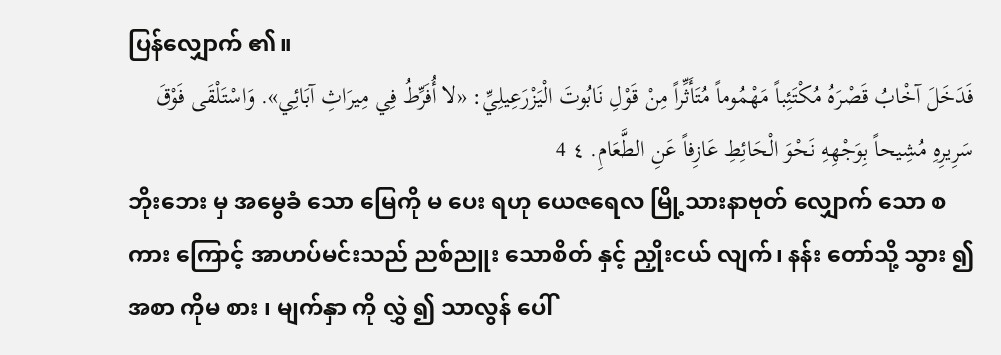ပြန်လျှောက် ၏။
فَدَخَلَ آخْابُ قَصْرَهُ مُكْتَئِباً مَهْمُوماً مُتَأَثِّراً مِنْ قَوْلِ نَابُوتَ الْيَزْرَعِيلِيِّ: «لا أُفَرِّطُ فِي مِيرَاثِ آبَائِي». وَاسْتَلْقَى فَوْقَ سَرِيرِهِ مُشِيحاً بِوَجْهِهِ نَحْوَ الْحَائِطِ عَازِفاً عَنِ الطَّعَامِ. ٤ 4
ဘိုးဘေး မှ အမွေခံ သော မြေကို မ ပေး ရဟု ယေဇရေလ မြို့သားနာဗုတ် လျှောက် သော စကား ကြောင့် အာဟပ်မင်းသည် ညစ်ညူး သောစိတ် နှင့် ညှိုးငယ် လျက်၊ နန်း တော်သို့ သွား ၍ အစာ ကိုမ စား ၊ မျက်နှာ ကို လွှဲ ၍ သာလွန် ပေါ်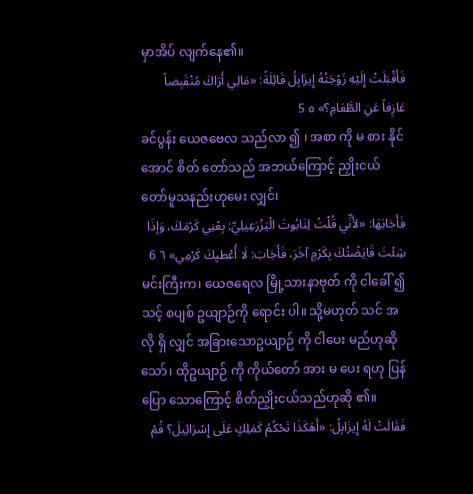မှာအိပ် လျက်နေ၏။
فَأَقْبَلَتْ إِلَيْهِ زَوْجَتُهُ إِيزَابِلُ قَائِلَةً: «مَالِي أَرَاكَ مُنْقَبِضاً عَازِفاً عَنِ الطَّعَامِ؟» ٥ 5
ခင်ပွန်း ယေဇဗေလ သည်လာ ၍ ၊ အစာ ကို မ စား နိုင်အောင် စိတ် တော်သည် အဘယ်ကြောင့် ညှိုးငယ် တော်မူသနည်းဟုမေး လျှင်၊
فَأَجَابَهَا: «لأَنِّي قُلْتُ لِنَابُوتَ الْيَزْرَعِيلِيِّ: بِعْنِي كَرْمَكَ، وَإذَا شِئْتَ قَايَضْتُكَ بِكَرْمٍ آخَرَ، فَأَجَابَ: لَا أُعْطيِكَ كَرْمِي» ٦ 6
မင်းကြီးက၊ ယေဇရေလ မြို့သားနာဗုတ် ကို ငါခေါ် ၍ သင့် စပျစ် ဥယျာဉ်ကို ရောင်း ပါ။ သို့မဟုတ် သင် အလို ရှိ လျှင် အခြားသောဥယျာဉ် ကို ငါပေး မည်ဟုဆို သော်၊ ထိုဥယျာဉ် ကို ကိုယ်တော် အား မ ပေး ရဟု ပြန်ပြော သောကြောင့် စိတ်ညှိုးငယ်သည်ဟုဆို ၏။
فَقَالَتْ لَهُ إِيزَابِلُ: «أَهَكَذَا تَحْكُمُ كَمَلِكٍ عَلَى إِسْرَائِيلَ؟ قُمْ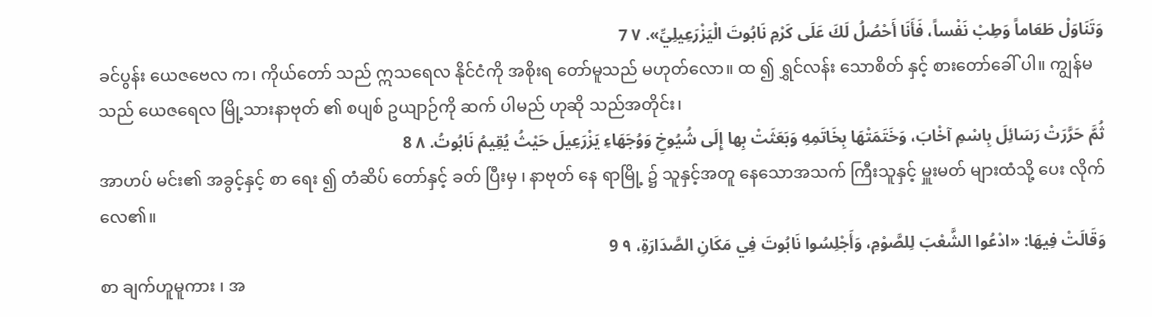وَتَنَاوَلْ طَعَاماً وَطِبْ نَفْساً، فَأَنَا أَحْصُلُ لَكَ عَلَى كَرْمِ نَابُوتَ الْيَزْرَعِيلِيِّ». ٧ 7
ခင်ပွန်း ယေဇဗေလ က၊ ကိုယ်တော် သည် ဣသရေလ နိုင်ငံကို အစိုးရ တော်မူသည် မဟုတ်လော။ ထ ၍ ရွှင်လန်း သောစိတ် နှင့် စားတော်ခေါ် ပါ။ ကျွန်မ သည် ယေဇရေလ မြို့သားနာဗုတ် ၏ စပျစ် ဥယျာဉ်ကို ဆက် ပါမည် ဟုဆို သည်အတိုင်း၊
ثُمَّ حَرَّرَتْ رَسَائِلَ بِاسْمِ آخْابَ، وَخَتَمَتْهَا بِخَاتَمِهِ وَبَعَثَتْ بِها إِلَى شُيُوخِ وَوُجَهَاءِ يَزْرَعِيلَ حَيْثُ يُقِيمُ نَابُوتُ. ٨ 8
အာဟပ် မင်း၏ အခွင့်နှင့် စာ ရေး ၍ တံဆိပ် တော်နှင့် ခတ် ပြီးမှ ၊ နာဗုတ် နေ ရာမြို့ ၌ သူနှင့်အတူ နေသောအသက် ကြီးသူနှင့် မှူးမတ် များထံသို့ ပေး လိုက် လေ၏။
وَقَالَتْ فِيهَا: «ادْعُوا الشَّعْبَ لِلصَّوْمِ، وَأَجْلِسُوا نَابُوتَ فِي مَكَانِ الصَّدَارَةِ، ٩ 9
စာ ချက်ဟူမူကား ၊ အ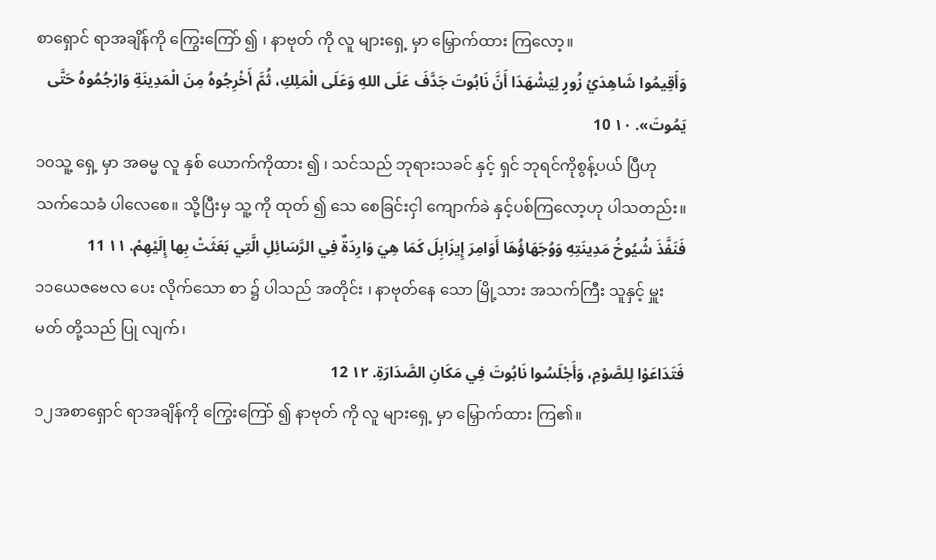စာရှောင် ရာအချိန်ကို ကြွေးကြော် ၍ ၊ နာဗုတ် ကို လူ များရှေ့ မှာ မြှောက်ထား ကြလော့။
وَأَقِيمُوا شَاهِدَيْ زُورٍ لِيَشْهَدَا أَنَّ نَابُوتَ جَدَّفَ عَلَى اللهِ وَعَلَى الْمَلِكِ، ثُمَّ أَخْرِجُوهُ مِنَ الْمَدِينَةِ وَارْجُمُوهُ حَتَّى يَمُوتَ». ١٠ 10
၁၀သူ့ ရှေ့ မှာ အဓမ္မ လူ နှစ် ယောက်ကိုထား ၍ ၊ သင်သည် ဘုရားသခင် နှင့် ရှင် ဘုရင်ကိုစွန့်ပယ် ပြီဟု သက်သေခံ ပါလေစေ။ သို့ပြီးမှ သူ့ ကို ထုတ် ၍ သေ စေခြင်းငှါ ကျောက်ခဲ နှင့်ပစ်ကြလော့ဟု ပါသတည်း။
فَنَفَّذَ شُيُوخُ مَدِينَتِهِ وَوُجَهَاؤُهَا أَوَامِرَ إِيزَابِلَ كَمَا هِيَ وَارِدَةٌ فِي الرَّسَائِلِ الَّتِي بَعَثَتْ بِها إِلَيْهِمْ. ١١ 11
၁၁ယေဇဗေလ ပေး လိုက်သော စာ ၌ ပါသည် အတိုင်း ၊ နာဗုတ်နေ သော မြို့သား အသက်ကြီး သူနှင့် မှူးမတ် တို့သည် ပြု လျက်၊
فَتَدَاعَوْا لِلصَّوْمِ، وَأَجْلَسُوا نَابُوتَ فِي مَكَانِ الصَّدَارَةِ. ١٢ 12
၁၂အစာရှောင် ရာအချိန်ကို ကြွေးကြော် ၍ နာဗုတ် ကို လူ များရှေ့ မှာ မြှောက်ထား ကြ၏။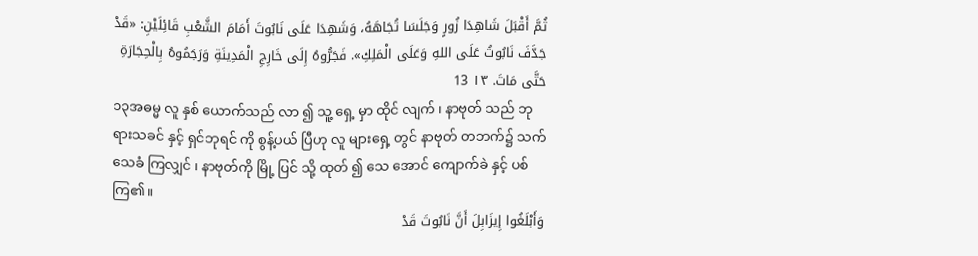ثُمَّ أَقْبَلَ شَاهِدَا زُورٍ وَجَلَسَا تُجَاهَهُ، وَشَهِدَا عَلَى نَابُوتَ أَمَامَ الشَّعْبِ قَائِلَيْنِ: «قَدْ جَدَّفَ نَابُوتُ عَلَى اللهِ وَعَلَى الْمَلِكِ». فَجَرُّوهُ إِلَى خَارِجِ الْمَدِينَةِ وَرَجَمُوهُ بِالْحِجَارَةِ حَتَّى مَاتَ. ١٣ 13
၁၃အဓမ္မ လူ နှစ် ယောက်သည် လာ ၍ သူ့ ရှေ့ မှာ ထိုင် လျက် ၊ နာဗုတ် သည် ဘုရားသခင် နှင့် ရှင်ဘုရင် ကို စွန့်ပယ် ပြီဟု လူ များရှေ့ တွင် နာဗုတ် တဘက်၌ သက်သေခံ ကြလျှင် ၊ နာဗုတ်ကို မြို့ ပြင် သို့ ထုတ် ၍ သေ အောင် ကျောက်ခဲ နှင့် ပစ် ကြ၏။
وَأَبْلَغُوا إِيزَابِلَ أَنَّ نَابُوتَ قَدْ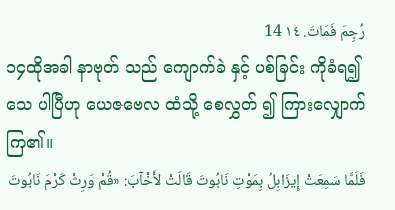رُجِمَ فَمَاتَ. ١٤ 14
၁၄ထိုအခါ နာဗုတ် သည် ကျောက်ခဲ နှင့် ပစ်ခြင်း ကိုခံရ၍ သေ ပါပြီဟု ယေဇဗေလ ထံသို့ စေလွှတ် ၍ ကြားလျှောက် ကြ၏။
فَلَمَّا سَمِعَتْ إِيزَابِلُ بِمَوْتِ نَابُوتَ قَالَتْ لأَخْآبَ: «قُمْ وَرِثْ كَرْمَ نَابُوتَ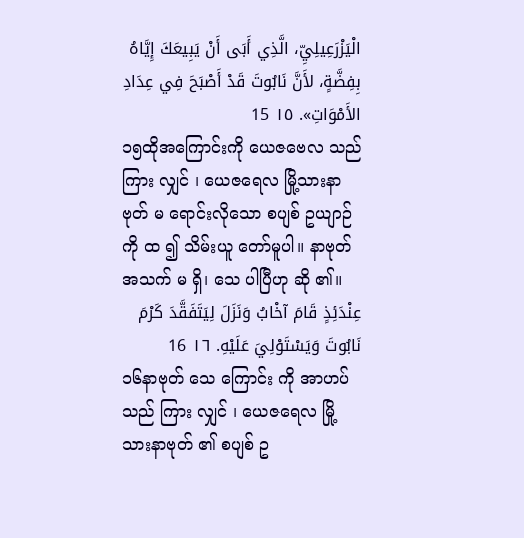الْيَزْرَعِيلِيِّ، الَّذِي أَبَى أَنْ يَبِيعَكَ إِيَّاهُ بِفِضَّةٍ، لأَنَّ نَابُوتَ قَدْ أَصْبَحَ فِي عِدَادِ الأَمْوَاتِ». ١٥ 15
၁၅ထိုအကြောင်းကို ယေဇဗေလ သည် ကြား လျှင် ၊ ယေဇရေလ မြို့သားနာဗုတ် မ ရောင်းလိုသော စပျစ် ဥယျာဉ်ကို ထ ၍ သိမ်းယူ တော်မူပါ။ နာဗုတ် အသက် မ ရှိ၊ သေ ပါပြီဟု ဆို ၏။
عِنْدَئِذٍ قَامَ آخْابُ وَنَزَلَ لِيَتَفَقَّدَ كَرْمَ نَابُوتَ وَيَسْتَوْلِيَ عَلَيْهِ. ١٦ 16
၁၆နာဗုတ် သေ ကြောင်း ကို အာဟပ် သည် ကြား လျှင် ၊ ယေဇရေလ မြို့သားနာဗုတ် ၏ စပျစ် ဥ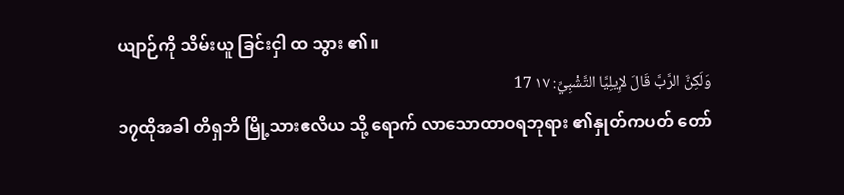ယျာဉ်ကို သိမ်းယူ ခြင်းငှါ ထ သွား ၏။
وَلَكِنَّ الرَّبَّ قَالَ لإِيلِيَّا التَّشْبِيِّ: ١٧ 17
၁၇ထိုအခါ တိရှဘိ မြို့သားဧလိယ သို့ ရောက် လာသောထာဝရဘုရား ၏နှုတ်ကပတ် တော်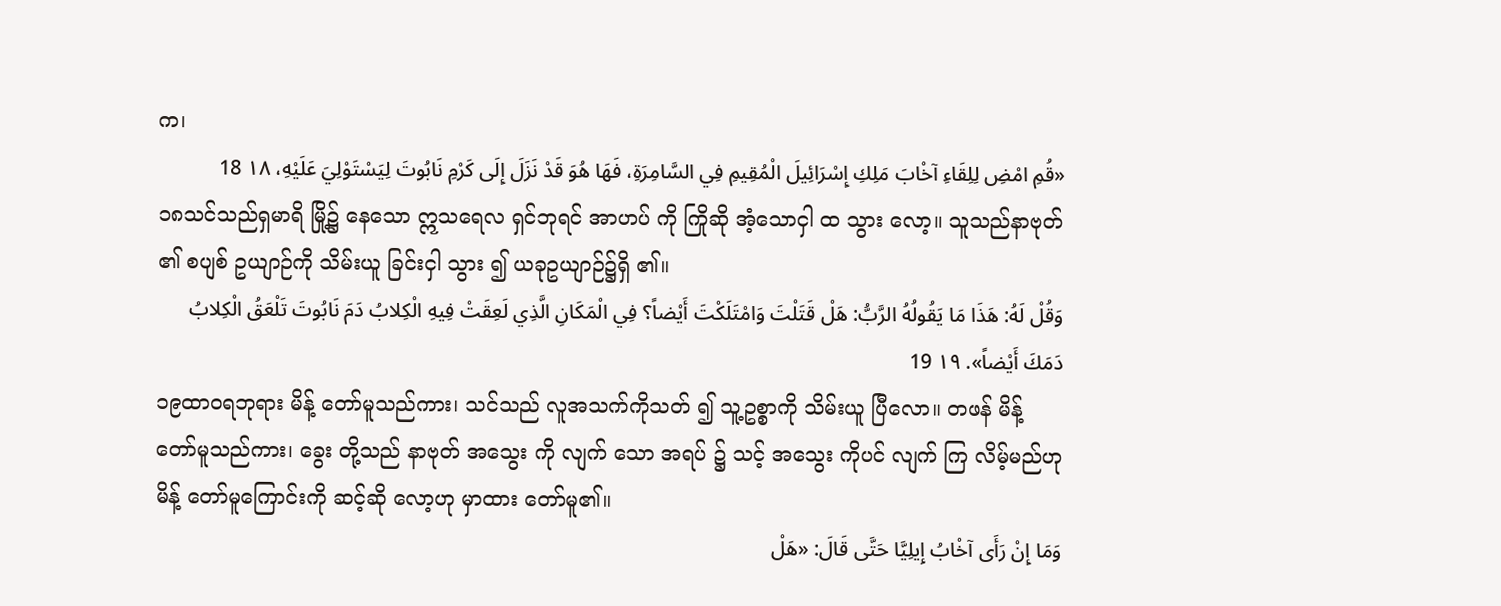က၊
«قُمِ امْضِ لِلِقَاءِ آخْابَ مَلِكِ إِسْرَائِيلَ الْمُقِيمِ فِي السَّامِرَةِ، فَهَا هُوَ قَدْ نَزَلَ إِلَى كَرْمِ نَابُوتَ لِيَسْتَوْلِيَ عَلَيْهِ، ١٨ 18
၁၈သင်သည်ရှမာရိ မြို့၌ နေသော ဣသရေလ ရှင်ဘုရင် အာဟပ် ကို ကြိုဆို အံ့သောငှါ ထ သွား လော့။ သူသည်နာဗုတ် ၏ စပျစ် ဥယျာဉ်ကို သိမ်းယူ ခြင်းငှါ သွား ၍ ယခုဥယျာဉ်၌ရှိ ၏။
وَقُلْ لَهُ: هَذَا مَا يَقُولُهُ الرَّبُّ: هَلْ قَتَلْتَ وَامْتَلَكْتَ أَيْضاً؟ فِي الْمَكَانِ الَّذِي لَعِقَتْ فِيهِ الْكِلابُ دَمَ نَابُوتَ تَلْعَقُ الْكِلابُ دَمَكَ أَيْضاً». ١٩ 19
၁၉ထာဝရဘုရား မိန့် တော်မူသည်ကား၊ သင်သည် လူအသက်ကိုသတ် ၍ သူ့ဥစ္စာကို သိမ်းယူ ပြီလော။ တဖန် မိန့် တော်မူသည်ကား၊ ခွေး တို့သည် နာဗုတ် အသွေး ကို လျက် သော အရပ် ၌ သင့် အသွေး ကိုပင် လျက် ကြ လိမ့်မည်ဟု မိန့် တော်မူကြောင်းကို ဆင့်ဆို လော့ဟု မှာထား တော်မူ၏။
وَمَا إِنْ رَأَى آخْابُ إِيلِيَّا حَتَّى قَالَ: «هَلْ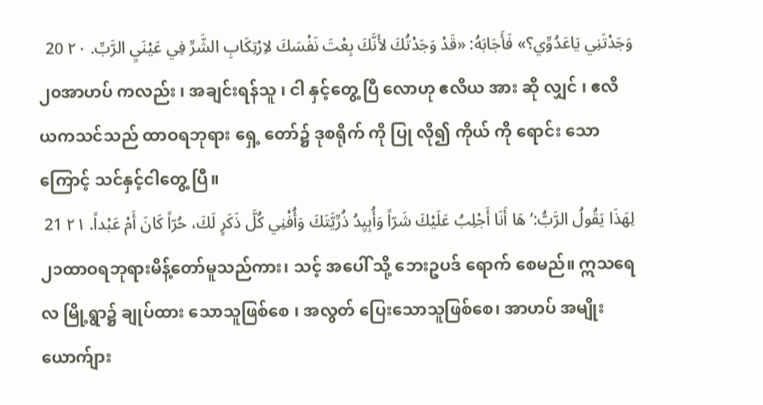وَجَدْتَنِي يَاعَدُوِّي؟» فَأَجَابَهُ: «قَدْ وَجَدْتُكَ لأَنَّكَ بِعْتَ نَفْسَكَ لاِرْتِكَابِ الشَّرِّ فِي عَيْنَيِ الرَّبِّ. ٢٠ 20
၂၀အာဟပ် ကလည်း ၊ အချင်းရန်သူ ၊ ငါ နှင့်တွေ့ ပြီ လောဟု ဧလိယ အား ဆို လျှင် ၊ ဧလိယကသင်သည် ထာဝရဘုရား ရှေ့ တော်၌ ဒုစရိုက် ကို ပြု လို၍ ကိုယ် ကို ရောင်း သောကြောင့် သင်နှင့်ငါတွေ့ ပြီ။
لِهَذَا يَقُولُ الرَّبُّ:’هَا أَنَا أَجْلِبُ عَلَيْكَ شَرّاً وَأُبِيِدُ ذُرِّيَّتَكَ وَأُفْنِي كُلَّ ذَكَرٍ لَكَ، حُرّاً كَانَ أَمْ عَبْداً. ٢١ 21
၂၁ထာဝရဘုရားမိန့်တော်မူသည်ကား၊ သင့် အပေါ် သို့ ဘေးဥပဒ် ရောက် စေမည်။ ဣသရေလ မြို့ရွာ၌ ချုပ်ထား သောသူဖြစ်စေ ၊ အလွတ် ပြေးသောသူဖြစ်စေ၊ အာဟပ် အမျိုး ယောက်ျား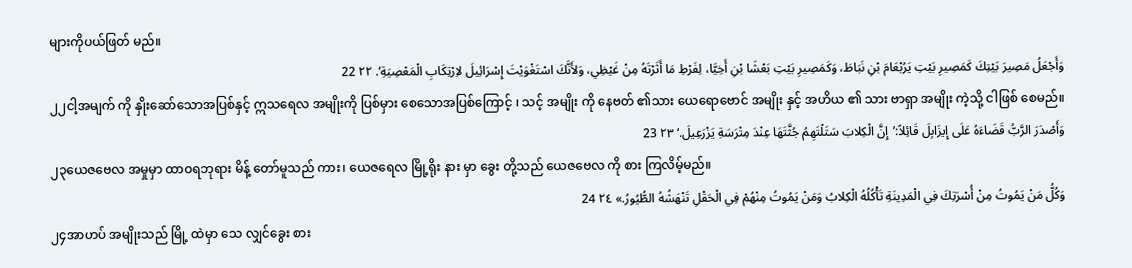များကိုပယ်ဖြတ် မည်။
وَأَجْعَلُ مَصِيرَ بَيْتِكَ كَمَصِيرِ بَيْتِ يَرُبْعَامَ بْنِ نَبَاطَ، وَكَمَصِيرِ بَيْتِ بَعْشَا بْنِ أَخِيَّا، لِفَرْطِ مَا أَثَرْتَهُ مِنْ غَيْظِي، وَلأَنَّكَ اسْتَغْوَيْتَ إِسْرَائِيلَ لاِرْتِكَابِ الْمَعْصِيَةِ‘. ٢٢ 22
၂၂ငါ့အမျက် ကို နှိုးဆော်သောအပြစ်နှင့် ဣသရေလ အမျိုးကို ပြစ်မှား စေသောအပြစ်ကြောင့် ၊ သင့် အမျိုး ကို နေဗတ် ၏သား ယေရောဗောင် အမျိုး နှင့် အဟိယ ၏ သား ဗာရှာ အမျိုး ကဲ့သို့ ငါဖြစ် စေမည်။
وَأَصْدَرَ الرَّبُّ قَضَاءَهُ عَلَى إِيزَابِلَ قَائِلاً:’إِنَّ الْكِلابَ سَتَلْتَهِمُ جُثَّتَهَا عِنْدَ مِتْرَسَةِ يَزْرَعِيلَ.‘ ٢٣ 23
၂၃ယေဇဗေလ အမှုမှာ ထာဝရဘုရား မိန့် တော်မူသည် ကား၊ ယေဇရေလ မြို့ရိုး နား မှာ ခွေး တို့သည် ယေဇဗေလ ကို စား ကြလိမ့်မည်။
وَكُلُّ مَنْ يَمُوتُ مِنْ أُسْرَتِكَ فِي الْمَدِينَةِ تَأْكُلُهُ الْكِلابُ وَمَنْ يَمُوتُ مِنْهُمْ فِي الْحَقْلِ تَنْهَشُهُ الطُّيُورُ.» ٢٤ 24
၂၄အာဟပ် အမျိုးသည် မြို့ ထဲမှာ သေ လျှင်ခွေး စား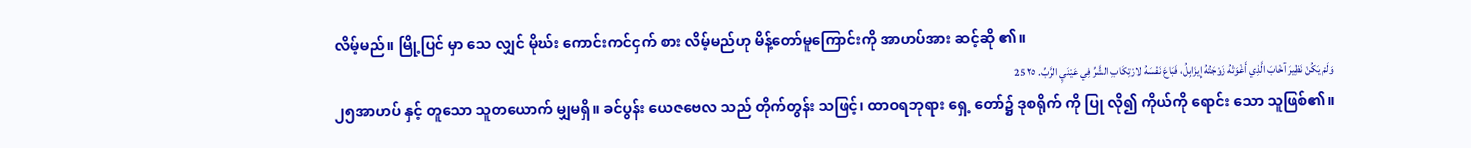လိမ့်မည်။ မြို့ပြင် မှာ သေ လျှင် မိုဃ်း ကောင်းကင်ငှက် စား လိမ့်မည်ဟု မိန့်တော်မူကြောင်းကို အာဟပ်အား ဆင့်ဆို ၏။
وَلَمْ يَكُنْ نَظِيرَ آخْابَ الَّذِي أَغْوَتْهُ زَوْجَتُهُ إِيزَابِلُ، فَبَاعَ نَفْسَهُ لارْتِكَابِ الشَّرِّ فِي عَيْنَيِ الرَّبِّ. ٢٥ 25
၂၅အာဟပ် နှင့် တူသော သူတယောက် မျှမရှိ။ ခင်ပွန်း ယေဇဗေလ သည် တိုက်တွန်း သဖြင့်၊ ထာဝရဘုရား ရှေ့ တော်၌ ဒုစရိုက် ကို ပြု လို၍ ကိုယ်ကို ရောင်း သော သူဖြစ်၏။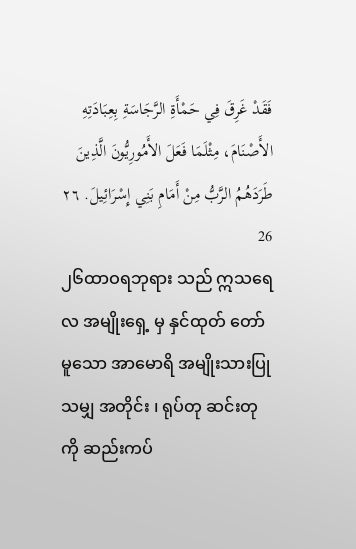فَقَدْ غَرِقَ فِي حَمْأَةِ الرَّجَاسَةِ بِعِبَادَتِهِ الأَصْنَامَ، مِثْلَمَا فَعَلَ الأَمُورِيُّونَ الَّذِينَ طَرَدَهُمُ الرَّبُّ مِنْ أَمَامِ بَنِي إِسْرَائِيلَ. ٢٦ 26
၂၆ထာဝရဘုရား သည် ဣသရေလ အမျိုးရှေ့ မှ နှင်ထုတ် တော်မူသော အာမောရိ အမျိုးသားပြု သမျှ အတိုင်း ၊ ရုပ်တု ဆင်းတုကို ဆည်းကပ်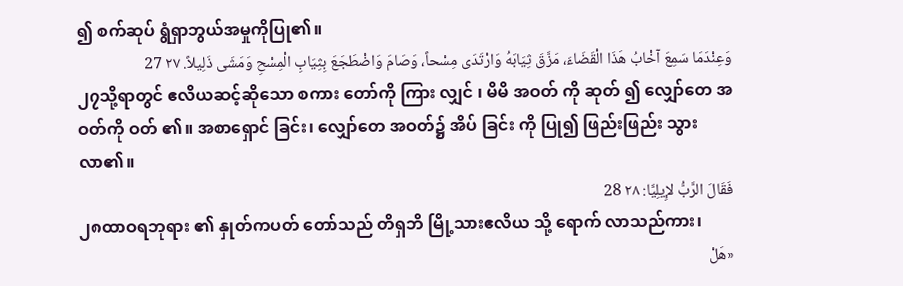၍ စက်ဆုပ် ရွံရှာဘွယ်အမှုကိုပြု၏။
وَعِنْدَمَا سَمِعَ آخْابُ هَذَا الْقَضَاءَ، مَزَّقَ ثِيَابَهُ وَارْتَدَى مِسْحاً، وَصَامَ وَاضْطَجَعَ بِثِيَابِ الْمِسْحِ وَمَشَى ذَلِيلاً. ٢٧ 27
၂၇သို့ရာတွင် ဧလိယဆင့်ဆိုသော စကား တော်ကို ကြား လျှင် ၊ မိမိ အဝတ် ကို ဆုတ် ၍ လျှော်တေ အဝတ်ကို ဝတ် ၏။ အစာရှောင် ခြင်း၊ လျှော်တေ အဝတ်၌ အိပ် ခြင်း ကို ပြု၍ ဖြည်းဖြည်း သွား လာ၏။
فَقَالَ الرَّبُّ لإِيلِيَّا: ٢٨ 28
၂၈ထာဝရဘုရား ၏ နှုတ်ကပတ် တော်သည် တိရှဘိ မြို့သားဧလိယ သို့ ရောက် လာသည်ကား၊
«هَلْ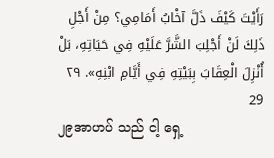رَأَيْتَ كَيْفَ ذَلَّ آخْابُ أَمَامِي؟ مِنْ أَجْلِ ذَلِكَ لَنْ أَجْلِبَ الشَّرَّ عَلَيْهِ فِي حَيَاتِهِ، بَلْ أُنْزِلَ الْعِقَابَ بِبَيْتِهِ فِي أَيَّامِ ابْنِهِ». ٢٩ 29
၂၉အာဟပ် သည် ငါ့ ရှေ့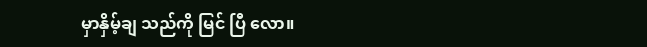မှာနှိမ့်ချ သည်ကို မြင် ပြီ လော။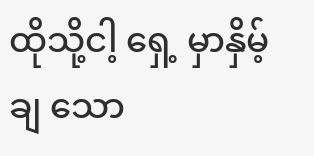ထိုသို့ငါ့ ရှေ့ မှာနှိမ့်ချ သော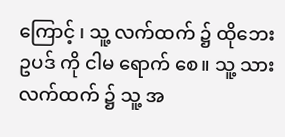ကြောင့် ၊ သူ့ လက်ထက် ၌ ထိုဘေးဥပဒ် ကို ငါမ ရောက် စေ။ သူ့ သား လက်ထက် ၌ သူ့ အ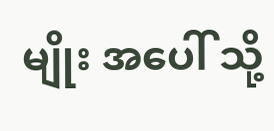မျိုး အပေါ် သို့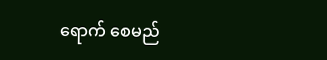ရောက် စေမည်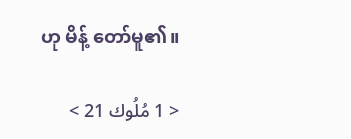ဟု မိန့် တော်မူ၏။

< 1 مُلُوك 21 >